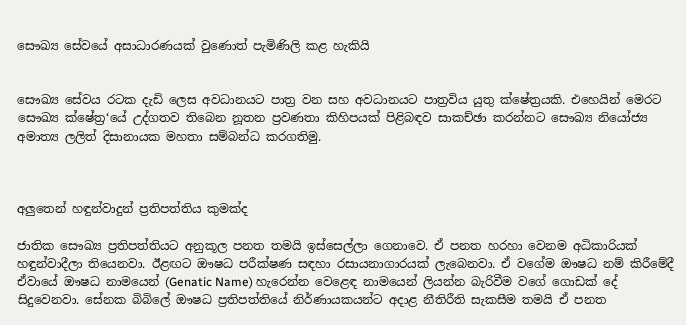සෞඛ්‍ය සේවයේ අසාධාරණයක් වුණොත් පැමිණිලි කළ හැකියි


සෞඛ්‍ය සේවය රටක දැඩි ලෙස අවධානයට පාත්‍ර වන සහ අවධානයට පාත්‍රවිය යුතු ක්ෂේත්‍රයකි. එහෙයින් මෙරට සෞඛ්‍ය ක්ෂේත්‍ර‘යේ උද්ගතව තිබෙන නූතන ප්‍රවණතා කිහිපයක් පිළිබඳව සාකච්ඡා කරන්නට සෞඛ්‍ය නියෝජ්‍ය අමාත්‍ය ලලිත් දිසානායක මහතා සම්බන්ධ කරගතිමු.



අලුතෙන් හඳුන්වාදුන් ප්‍රතිපත්තිය කුමක්ද

ජාතික සෞඛ්‍ය ප්‍රතිපත්තියට අනුකූල පනත තමයි ඉස්සෙල්ලා ගෙනාවෙ. ඒ පනත හරහා වෙනම අධිකාරියක් හඳුන්වාදීලා තියෙනවා. ඊළඟට ඖෂධ පරීක්ෂණ සඳහා රසායනාගාරයක් ලැබෙනවා. ඒ වගේම ඖෂධ නම් කිරීමේදී ඒවායේ ඖෂධ නාමයෙන් (Genatic Name) හැරෙන්න වෙළෙඳ නාමයෙන් ලියන්න බැරිවීම වගේ ගොඩක් දේ සිදුවෙනවා. සේනක බිබිලේ ඖෂධ ප්‍රතිපත්තියේ නිර්ණායකයන්ට අදාළ නීතිරීති සැකසීම තමයි ඒ පනත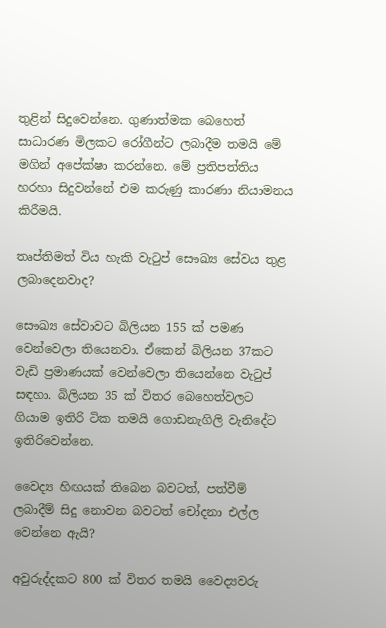තුළින් සිදුවෙන්නෙ. ගුණාත්මක බෙහෙත් සාධාරණ මිලකට රෝගීන්ට ලබාදීම තමයි මේ මගින් අපේක්ෂා කරන්නෙ. මේ ප්‍රතිපත්තිය හරහා සිදුවන්නේ එම කරුණු කාරණා නියාමනය කිරීමයි.

තෘප්තිමත් විය හැකි වැටුප් සෞඛ්‍ය සේවය තුළ ලබාදෙනවාද?

සෞඛ්‍ය සේවාවට බිලියන 155 ක් පමණ වෙන්වෙලා තියෙනවා. ඒකෙන් බිලියන 37කට වැඩි ප්‍රමාණයක් වෙන්වෙලා තියෙන්නෙ වැටුප් සඳහා. බිලියන 35 ක් විතර බෙහෙත්වලට ගියාම ඉතිරි ටික තමයි ගොඩනැගිලි වැනිදේට ඉතිරිවෙන්නෙ.

වෛද්‍ය හිඟයක් තිබෙන බවටත්, පත්වීම් ලබාදීම් සිදු නොවන බවටත් චෝදනා එල්ල වෙන්නෙ ඇයි?

අවුරුද්දකට 800 ක් විතර තමයි වෛද්‍යවරු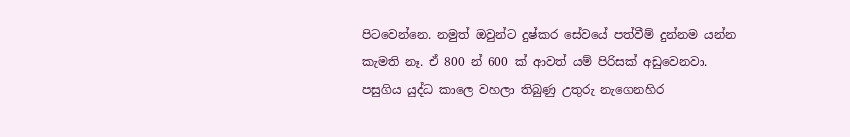පිටවෙන්නෙ. නමුත් ඔවුන්ට දුෂ්කර සේවයේ පත්වීම් දුන්නම යන්න කැමති නෑ. ඒ 800 න් 600 ක් ආවත් යම් පිරිසක් අඩුවෙනවා. පසුගිය යුද්ධ කාලෙ වහලා තිබුණු උතුරු නැගෙනහිර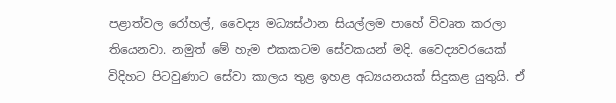පළාත්වල රෝහල්, වෛද්‍ය මධ්‍යස්ථාන සියල්ලම පාහේ විවෘත කරලා තියෙනවා. නමුත් මේ හැම එකකටම සේවකයන් මදි. වෛද්‍යවරයෙක් විදිහට පිටවුණාට සේවා කාලය තුළ ඉහළ අධ්‍යයනයක් සිදුකළ යුතුයි. ඒ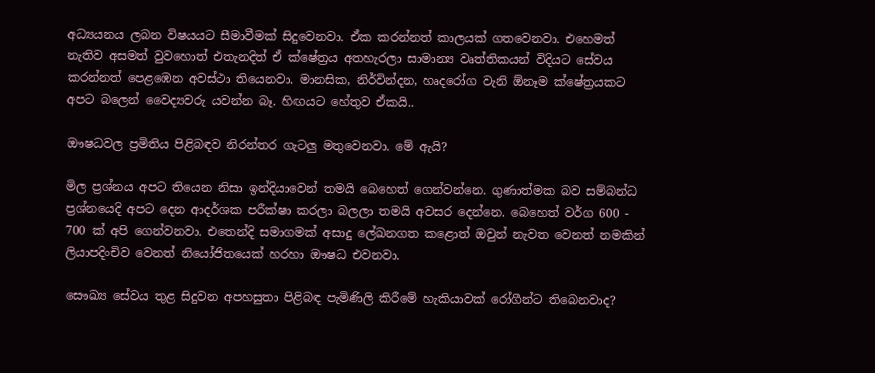අධ්‍යයනය ලබන විෂයයට සීමාවීමක් සිදුවෙනවා. ඒක කරන්නත් කාලයක් ගතවෙනවා. එහෙමත් නැතිව අසමත් වුවහොත් එතැනදිත් ඒ ක්ෂේත්‍රය අතහැරලා සාමාන්‍ය වෘත්තිකයන් විදියට සේවය කරන්නත් පෙළඹෙන අවස්ථා තියෙනවා. මානසික, නිර්වින්දන, හෘදරෝග වැනි ඕනෑම ක්ෂේත්‍රයකට අපට බලෙන් වෛද්‍යවරු යවන්න බෑ. හිඟයට හේතුව ඒකයි..

ඖෂධවල ප්‍රමිතිය පිළිබඳව නිරන්තර ගැටලු මතුවෙනවා. මේ ඇයි?

මිල ප්‍රශ්නය අපට තියෙන නිසා ඉන්දියාවෙන් තමයි බෙහෙත් ගෙන්වන්නෙ. ගුණාත්මක බව සම්බන්ධ ප්‍රශ්නයෙදි අපට දෙන ආදර්ශක පරීක්ෂා කරලා බලලා තමයි අවසර දෙන්නෙ. බෙහෙත් වර්ග 600 - 700 ක් අපි ගෙන්වනවා. එතෙන්දි සමාගමක් අසාදු ලේඛනගත කළොත් ඔවුන් නැවත වෙනත් නමකින් ලියාපදිංචිව වෙනත් නියෝජිතයෙක් හරහා ඖෂධ එවනවා.

සෞඛ්‍ය සේවය තුළ සිදුවන අපහසුතා පිළිබඳ පැමිණිලි කිරීමේ හැකියාවක් රෝගීන්ට තිබෙනවාද?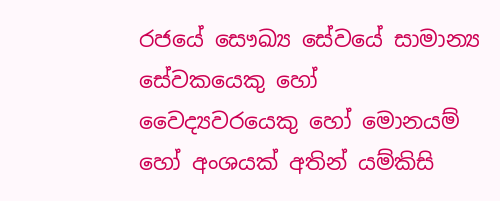රජයේ සෞඛ්‍ය සේවයේ සාමාන්‍ය සේවකයෙකු හෝ වෛද්‍යවරයෙකු හෝ මොනයම් හෝ අංශයක් අතින් යම්කිසි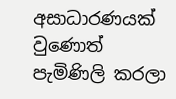අසාධාරණයක් වුණොත් පැමිණිලි කරලා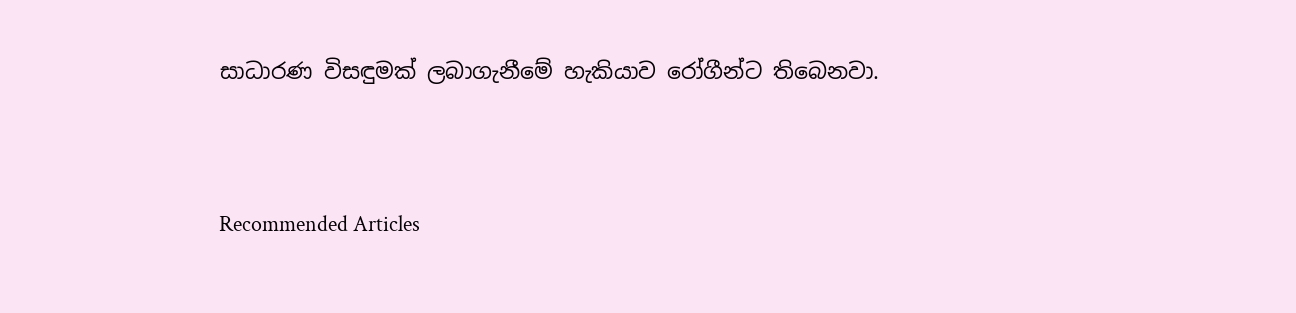සාධාරණ විසඳුමක් ලබාගැනීමේ හැකියාව රෝගීන්ට තිබෙනවා.



Recommended Articles